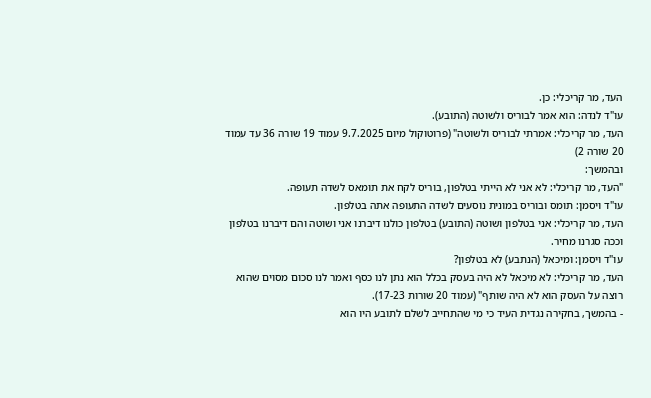העד, מר קריכלי: כן.
עו"ד לנדה: הוא אמר לבוריס ולשוטה (התובע).
העד, מר קריכלי: אמרתי לבוריס ולשוטה" (פרוטוקול מיום 9.7.2025 עמוד 19 שורה 36 עד עמוד 20 שורה 2)
ובהמשך:
"העד, מר קריכלי: לא אני לא הייתי בטלפון, בוריס לקח את תומאס לשדה תעופה.
עו"ד ויסמן: תומס ובוריס במונית נוסעים לשדה התעופה אתה בטלפון.
העד, מר קריכלי: אני בטלפון ושוטה (התובע) בטלפון כולנו דיברנו אני ושוטה והם דיברנו בטלפון וככה סגרנו מחיר.
עו"ד ויסמן: ומיכאל (הנתבע) לא בטלפון?
העד, מר קריכלי: לא מיכאל לא היה בעסק בכלל הוא נתן לנו כסף ואמר לנו סכום מסוים שהוא רוצה על העסק הוא לא היה שותף" (עמוד 20 שורות 17-23).
- בהמשך, בחקירה נגדית העיד כי מי שהתחייב לשלם לתובע היו הוא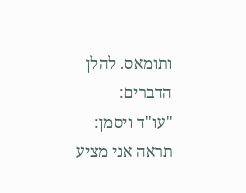ותומאס. להלן הדברים:
"עו"ד ויסמן: תראה אני מציע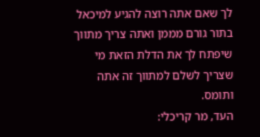לך שאם אתה רוצה להגיע למיכאל בתור גורם מממן ואתה צריך מתווך שיפתח לך את הדלת הזאת מי שצריך לשלם למתווך זה אתה ותומס.
העד, מר קריכלי: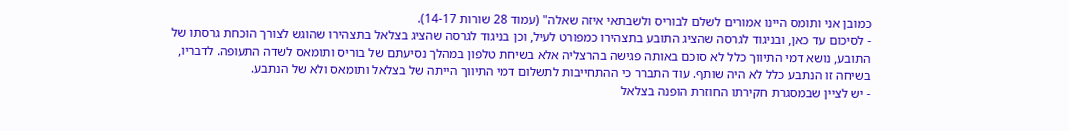כמובן אני ותומס היינו אמורים לשלם לבוריס ולשבתאי איזה שאלה" (עמוד 28 שורות 14-17).
- לסיכום עד כאן, ובניגוד לגרסה שהציג התובע בתצהירו כמפורט לעיל, וכן בניגוד לגרסה שהציג בצלאל בתצהירו שהוגש לצורך הוכחת גרסתו של התובע, נושא דמי התיווך כלל לא סוכם באותה פגישה בהרצליה אלא בשיחת טלפון במהלך נסיעתם של בוריס ותומאס לשדה התעופה. לדבריו, בשיחה זו הנתבע כלל לא היה שותף. עוד התברר כי ההתחייבות לתשלום דמי התיווך הייתה של בצלאל ותומאס ולא של הנתבע.
- יש לציין שבמסגרת חקירתו החוזרת הופנה בצלאל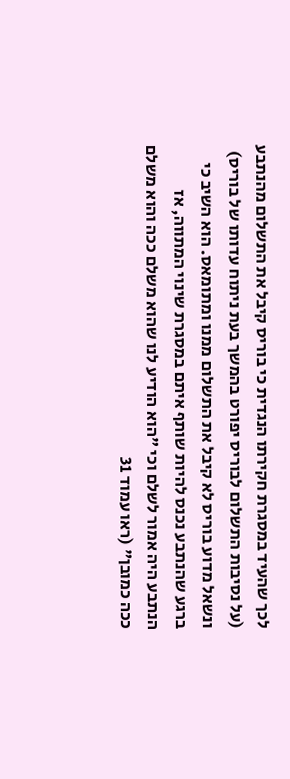לכך שהעיד במסגרת חקירתו הנגדית כי בוריס קיבל את התשלום מהנתבע (על נסיבות התשלום לבוריס יפורט בהמשך בעת ניתוח עדותו של בוריס) ונשאל מדוע בוריס לא קיבל את התשלום ממנו ומתומאס. הוא השיב כי ברגע שהנתבע נכנס להיות שותף איתם במסגרת שינוי המתווה, אז הנתבע היה אמור לשלם וכי "הוא הודיע לנו שהוא משלם ככה והוא משלם ככה כמובן" (ראו עמוד 31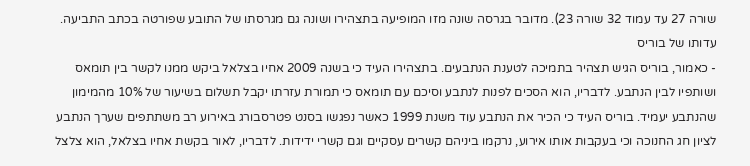שורה 27 עד עמוד 32 שורה 23). מדובר בגרסה שונה מזו המופיעה בתצהירו ושונה גם מגרסתו של התובע שפורטה בכתב התביעה.
עדותו של בוריס
- כאמור, בוריס הגיש תצהיר בתמיכה לטענת הנתבעים. בתצהירו העיד כי בשנה 2009 אחיו בצלאל ביקש ממנו לקשר בין תומאס ושותפיו לבין הנתבע. לדבריו, הוא הסכים לפנות לנתבע וסיכם עם תומאס כי תמורת עזרתו יקבל תשלום בשיעור של 10% מהמימון שהנתבע יעמיד. בוריס העיד כי הכיר את הנתבע עוד משנת 1999 כאשר נפגשו בסנט פטרסבורג באירוע רב משתתפים שערך הנתבע לציון חג החנוכה וכי בעקבות אותו אירוע, נרקמו ביניהם קשרים עסקיים וגם קשרי ידידות. לדבריו, לאור בקשת אחיו בצלאל, הוא צלצל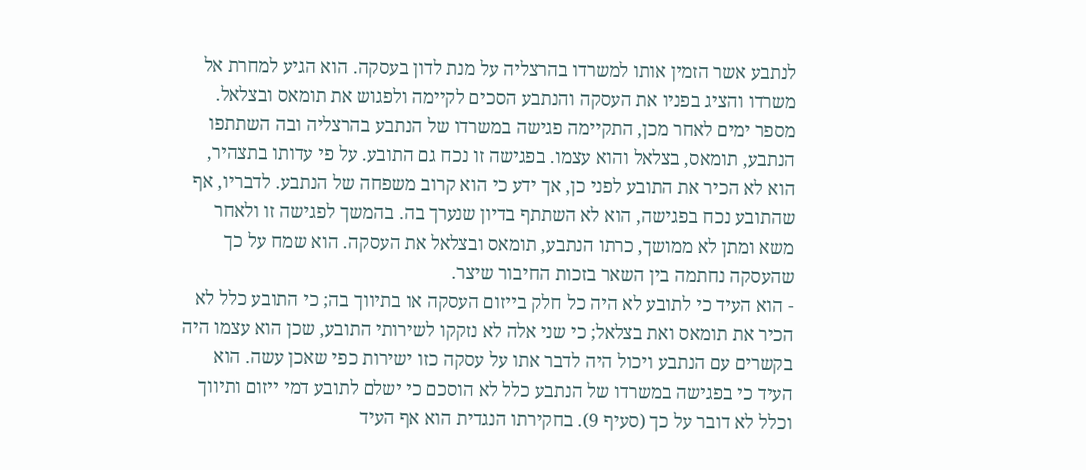לנתבע אשר הזמין אותו למשרדו בהרצליה על מנת לדון בעסקה. הוא הגיע למחרת אל משרדו והציג בפניו את העסקה והנתבע הסכים לקיימה ולפגוש את תומאס ובצלאל. מספר ימים לאחר מכן, התקיימה פגישה במשרדו של הנתבע בהרצליה ובה השתתפו הנתבע, תומאס, בצלאל והוא עצמו. בפגישה זו נכח גם התובע. על פי עדותו בתצהיר, הוא לא הכיר את התובע לפני כן, אך ידע כי הוא קרוב משפחה של הנתבע. לדבריו, אף שהתובע נכח בפגישה, הוא לא השתתף בדיון שנערך בה. בהמשך לפגישה זו ולאחר משא ומתן לא ממושך, כרתו הנתבע, תומאס ובצלאל את העסקה. הוא שמח על כך שהעסקה נחתמה בין השאר בזכות החיבור שיצר.
- הוא העיד כי לתובע לא היה כל חלק בייזום העסקה או בתיווך בה; כי התובע כלל לא הכיר את תומאס ואת בצלאל; כי שני אלה לא נזקקו לשירותי התובע, שכן הוא עצמו היה בקשרים עם הנתבע ויכול היה לדבר אתו על עסקה כזו ישירות כפי שאכן עשה. הוא העיד כי בפגישה במשרדו של הנתבע כלל לא הוסכם כי ישלם לתובע דמי ייזום ותיווך וכלל לא דובר על כך (סעיף 9). בחקירתו הנגדית הוא אף העיד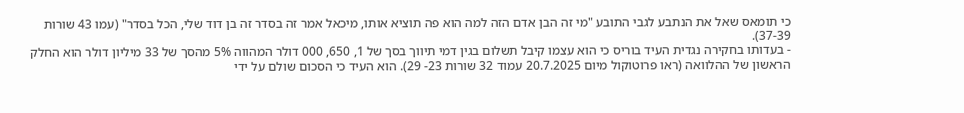כי תומאס שאל את הנתבע לגבי התובע "מי זה הבן אדם הזה למה הוא פה תוציא אותו, מיכאל אמר זה בסדר זה בן דוד שלי, הכל בסדר" (עמו 43 שורות 37-39).
- בעדותו בחקירה נגדית העיד בוריס כי הוא עצמו קיבל תשלום בגין דמי תיווך בסך של 1, 650, 000 דולר המהווה 5% מהסך של 33 מיליון דולר הוא החלק הראשון של ההלוואה (ראו פרוטוקול מיום 20.7.2025 עמוד 32 שורות 23- 29). הוא העיד כי הסכום שולם על ידי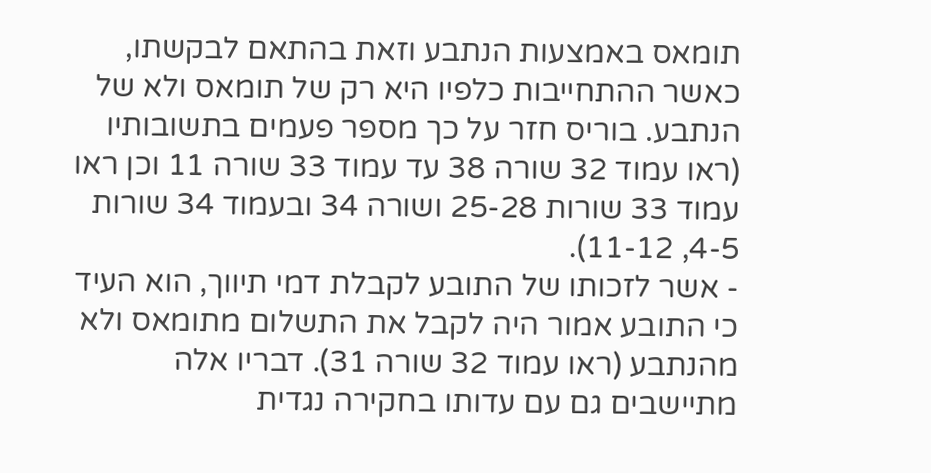תומאס באמצעות הנתבע וזאת בהתאם לבקשתו, כאשר ההתחייבות כלפיו היא רק של תומאס ולא של הנתבע. בוריס חזר על כך מספר פעמים בתשובותיו (ראו עמוד 32 שורה 38 עד עמוד 33 שורה 11 וכן ראו עמוד 33 שורות 25-28 ושורה 34 ובעמוד 34 שורות 4-5, 11-12).
- אשר לזכותו של התובע לקבלת דמי תיווך, הוא העיד כי התובע אמור היה לקבל את התשלום מתומאס ולא מהנתבע (ראו עמוד 32 שורה 31). דבריו אלה מתיישבים גם עם עדותו בחקירה נגדית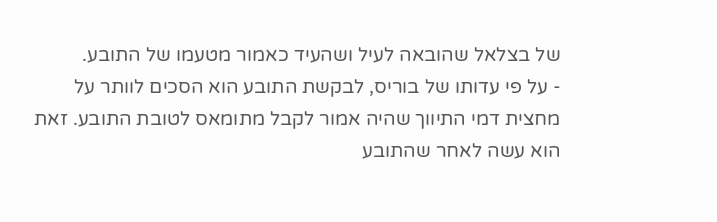של בצלאל שהובאה לעיל ושהעיד כאמור מטעמו של התובע.
- על פי עדותו של בוריס, לבקשת התובע הוא הסכים לוותר על מחצית דמי התיווך שהיה אמור לקבל מתומאס לטובת התובע. זאת הוא עשה לאחר שהתובע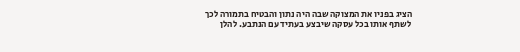הציג בפניו את המצוקה שבה היה נתון והבטיח בתמורה לכך לשתף אותו בכל עסקה שיבצע בעתיד עם הנתבע. להלן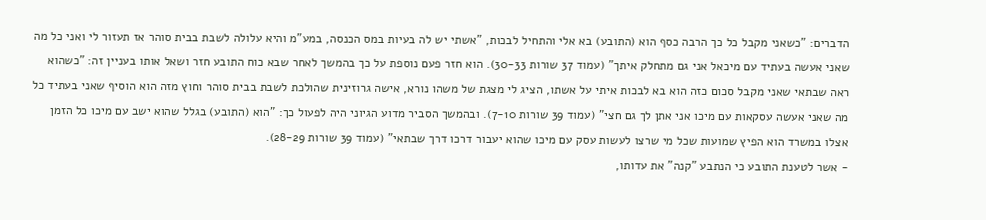הדברים: "כשאני מקבל כל כך הרבה כסף הוא (התובע) בא אלי והתחיל לבכות, "אשתי יש לה בעיות במס הכנסה, במע"מ והיא עלולה לשבת בבית סוהר אז תעזור לי ואני כל מה שאני אעשה בעתיד עם מיכאל אני גם מתחלק איתך" (עמוד 37 שורות 30-33). הוא חזר פעם נוספת על כך בהמשך לאחר שבא כוח התובע חזר ושאל אותו בעניין זה: "כשהוא ראה שבתאי שאני מקבל סכום כזה הוא בא לבכות איתי על אשתו, הציג לי מצגת של משהו נורא, אישה גרוזינית שהולכת לשבת בבית סוהר וחוץ מזה הוא הוסיף שאני בעתיד כל מה שאני אעשה עסקאות עם מיכו אני אתן לך גם חצי" (עמוד 39 שורות 7-10). ובהמשך הסביר מדוע הגיוני היה לפעול כך: "הוא (התובע) בגלל שהוא ישב עם מיכו כל הזמן אצלו במשרד הוא הפיץ שמועות שכל מי שרצו לעשות עסק עם מיכו שהוא יעבור דרכו דרך שבתאי" (עמוד 39 שורות 28-29).
- אשר לטענת התובע כי הנתבע "קנה" את עדותו,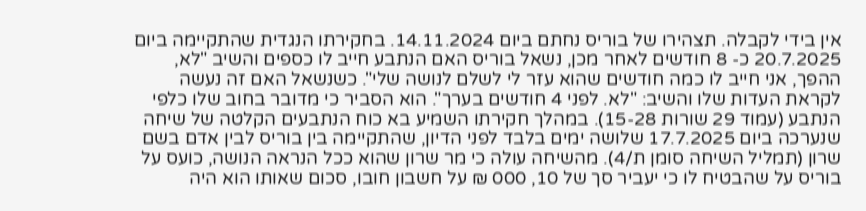אין בידי לקבלה. תצהירו של בוריס נחתם ביום 14.11.2024. בחקירתו הנגדית שהתקיימה ביום 20.7.2025 כ- 8 חודשים לאחר מכן, נשאל בוריס האם הנתבע חייב לו כספים והשיב "לא, ההפך, אני חייב לו כמה חודשים שהוא עזר לי לשלם לנושה שלי". כשנשאל האם זה נעשה לקראת העדות שלו והשיב: "לא. לפני 4 חודשים בערך". הוא הסביר כי מדובר בחוב שלו כלפי הנתבע (עמוד 29 שורות 15-28). במהלך חקירתו השמיע בא כוח הנתבעים הקלטה של שיחה שנערכה ביום 17.7.2025 שלושה ימים בלבד לפני הדיון, שהתקיימה בין בוריס לבין אדם בשם שרון (תמליל השיחה סומן ת/4). מהשיחה עולה כי מר שרון שהוא ככל הנראה הנושה, כועס על בוריס על שהבטיח לו כי יעביר סך של 10, 000 ₪ על חשבון חובו, סכום שאותו הוא היה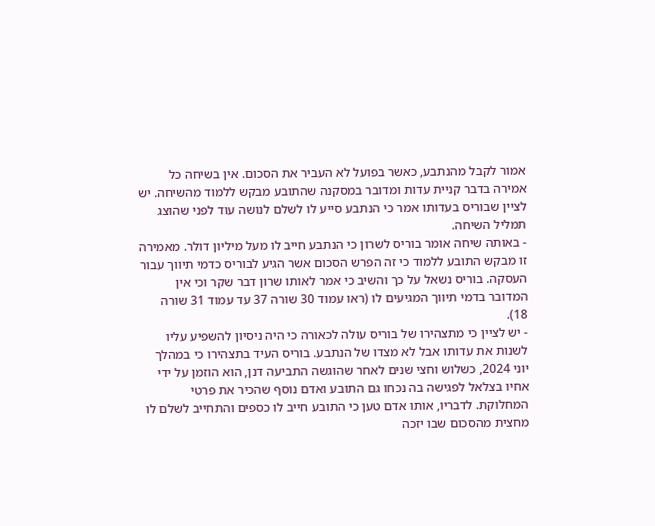אמור לקבל מהנתבע, כאשר בפועל לא העביר את הסכום. אין בשיחה כל אמירה בדבר קניית עדות ומדובר במסקנה שהתובע מבקש ללמוד מהשיחה. יש לציין שבוריס בעדותו אמר כי הנתבע סייע לו לשלם לנושה עוד לפני שהוצג תמליל השיחה.
- באותה שיחה אומר בוריס לשרון כי הנתבע חייב לו מעל מיליון דולר. מאמירה זו מבקש התובע ללמוד כי זה הפרש הסכום אשר הגיע לבוריס כדמי תיווך עבור העסקה. בוריס נשאל על כך והשיב כי אמר לאותו שרון דבר שקר וכי אין המדובר בדמי תיווך המגיעים לו (ראו עמוד 30 שורה 37 עד עמוד 31 שורה 18).
- יש לציין כי מתצהירו של בוריס עולה לכאורה כי היה ניסיון להשפיע עליו לשנות את עדותו אבל לא מצדו של הנתבע. בוריס העיד בתצהירו כי במהלך יוני 2024, כשלוש וחצי שנים לאחר שהוגשה התביעה דנן, הוא הוזמן על ידי אחיו בצלאל לפגישה בה נכחו גם התובע ואדם נוסף שהכיר את פרטי המחלוקת. לדבריו, אותו אדם טען כי התובע חייב לו כספים והתחייב לשלם לו מחצית מהסכום שבו יזכה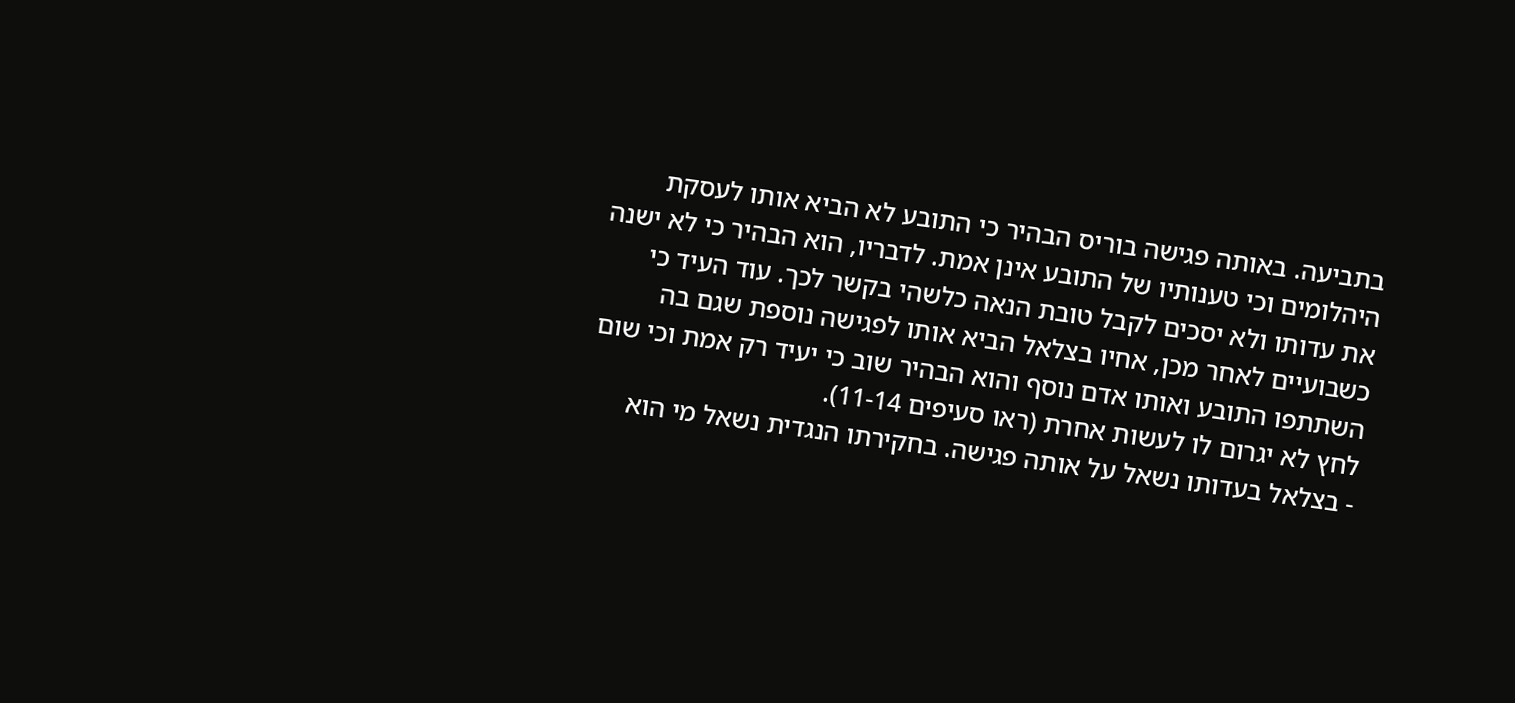בתביעה. באותה פגישה בוריס הבהיר כי התובע לא הביא אותו לעסקת היהלומים וכי טענותיו של התובע אינן אמת. לדבריו, הוא הבהיר כי לא ישנה את עדותו ולא יסכים לקבל טובת הנאה כלשהי בקשר לכך. עוד העיד כי כשבועיים לאחר מכן, אחיו בצלאל הביא אותו לפגישה נוספת שגם בה השתתפו התובע ואותו אדם נוסף והוא הבהיר שוב כי יעיד רק אמת וכי שום לחץ לא יגרום לו לעשות אחרת (ראו סעיפים 11-14).
- בצלאל בעדותו נשאל על אותה פגישה. בחקירתו הנגדית נשאל מי הוא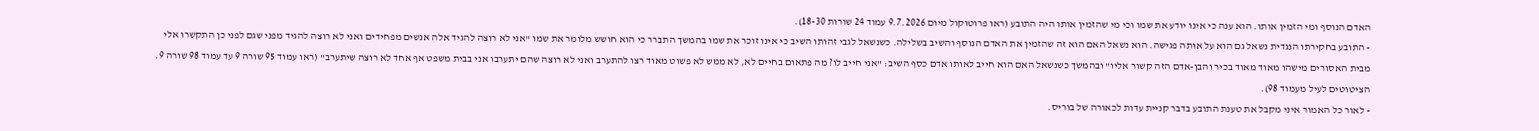האדם הנוסף ומי הזמין אותו. הוא ענה כי אינו יודע את שמו וכי מי שהזמין אותו היה התובע (ראו פרוטוקול מיום 9.7.2026 עמוד 24 שורות 18-30).
- התובע בחקירתו הנגדית נשאל גם הוא על אותה פגישה. הוא נשאל האם הוא זה שהזמין את האדם הנוסף והשיב בשלילה. כשנשאל לגבי זהותו השיב כי אינו זוכר את שמו בהמשך התברר כי הוא חושש מלומר את שמו "אני לא רוצה להגיד אלה אנשים מפחידים ואני לא רוצה להגיד מפני שגם לפני כן התקשרו אלי מבית האסורים מישהו מאוד מאוד בכיר והבן-אדם הזה קשור אליו" ובהמשך כשנשאל האם הוא חייב לאותו אדם כסף השיב: "אני חייב לו? מה פתאום בחיים לא, לא ממש לא פשוט מאוד רצו להתערב ואני לא רוצה שהם יתערבו אני בבית משפט אף אחד לא רוצה שיתערב" (ראו עמוד 95 שורה 9 עד עמוד 98 שורה 9. הציטוטים לעיל מעמוד 98).
- לאור כל האמור איני מקבל את טענת התובע בדבר קניית עדות לכאורה של בוריס.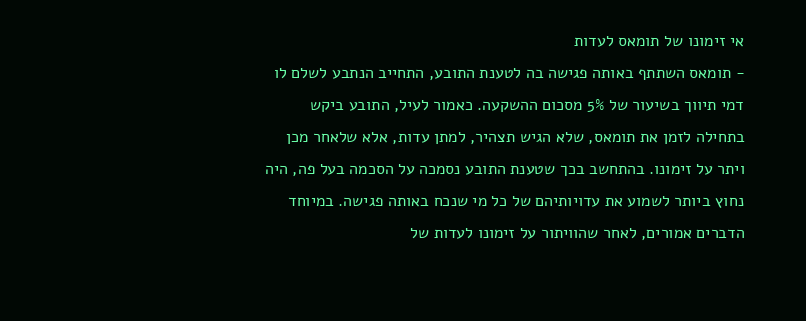אי זימונו של תומאס לעדות
- תומאס השתתף באותה פגישה בה לטענת התובע, התחייב הנתבע לשלם לו דמי תיווך בשיעור של 5% מסכום ההשקעה. כאמור לעיל, התובע ביקש בתחילה לזמן את תומאס, שלא הגיש תצהיר, למתן עדות, אלא שלאחר מכן ויתר על זימונו. בהתחשב בכך שטענת התובע נסמכה על הסכמה בעל פה, היה נחוץ ביותר לשמוע את עדויותיהם של כל מי שנכח באותה פגישה. במיוחד הדברים אמורים, לאחר שהוויתור על זימונו לעדות של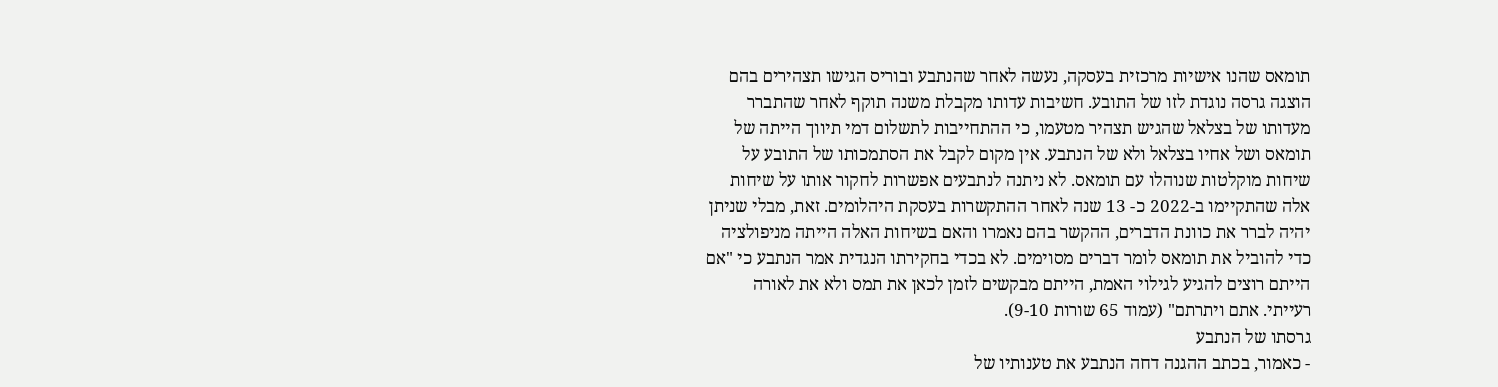תומאס שהנו אישיות מרכזית בעסקה, נעשה לאחר שהנתבע ובוריס הגישו תצהירים בהם הוצגה גרסה נוגדת לזו של התובע. חשיבות עדותו מקבלת משנה תוקף לאחר שהתברר מעדותו של בצלאל שהגיש תצהיר מטעמו, כי ההתחייבות לתשלום דמי תיווך הייתה של תומאס ושל אחיו בצלאל ולא של הנתבע. אין מקום לקבל את הסתמכותו של התובע על שיחות מוקלטות שנוהלו עם תומאס. לא ניתנה לנתבעים אפשרות לחקור אותו על שיחות אלה שהתקיימו ב-2022 כ- 13 שנה לאחר ההתקשרות בעסקת היהלומים. זאת, מבלי שניתן יהיה לברר את כוונת הדברים, ההקשר בהם נאמרו והאם בשיחות האלה הייתה מניפולציה כדי להוביל את תומאס לומר דברים מסוימים. לא בכדי בחקירתו הנגדית אמר הנתבע כי "אם הייתם רוצים להגיע לגילוי האמת, הייתם מבקשים לזמן לכאן את תמס ולא את לאורה רעייתי. אתם ויתרתם" (עמוד 65 שורות 9-10).
גרסתו של הנתבע
- כאמור, בכתב ההגנה דחה הנתבע את טענותיו של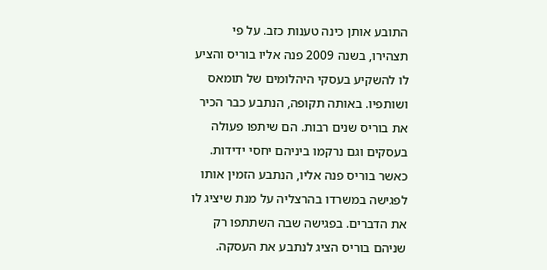התובע אותן כינה טענות כזב. על פי תצהירו, בשנה 2009 פנה אליו בוריס והציע לו להשקיע בעסקי היהלומים של תומאס ושותפיו. באותה תקופה, הנתבע כבר הכיר את בוריס שנים רבות. הם שיתפו פעולה בעסקים וגם נרקמו ביניהם יחסי ידידות. כאשר בוריס פנה אליו, הנתבע הזמין אותו לפגישה במשרדו בהרצליה על מנת שיציג לו את הדברים. בפגישה שבה השתתפו רק שניהם בוריס הציג לנתבע את העסקה.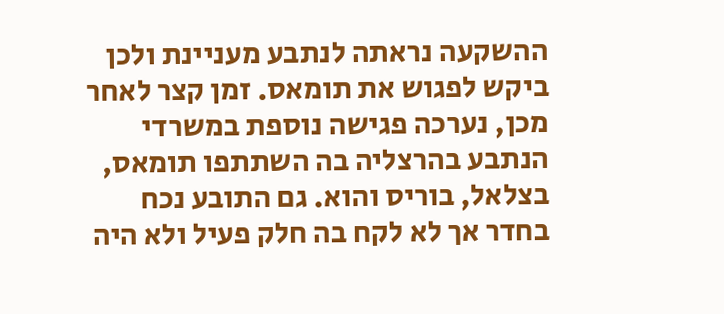ההשקעה נראתה לנתבע מעניינת ולכן ביקש לפגוש את תומאס. זמן קצר לאחר מכן, נערכה פגישה נוספת במשרדי הנתבע בהרצליה בה השתתפו תומאס, בצלאל, בוריס והוא. גם התובע נכח בחדר אך לא לקח בה חלק פעיל ולא היה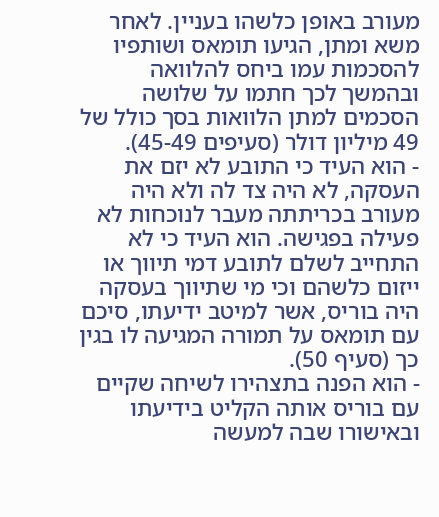מעורב באופן כלשהו בעניין. לאחר משא ומתן, הגיעו תומאס ושותפיו להסכמות עמו ביחס להלוואה ובהמשך לכך חתמו על שלושה הסכמים למתן הלוואות בסך כולל של 49 מיליון דולר (סעיפים 45-49).
- הוא העיד כי התובע לא יזם את העסקה, לא היה צד לה ולא היה מעורב בכריתתה מעבר לנוכחות לא פעילה בפגישה. הוא העיד כי לא התחייב לשלם לתובע דמי תיווך או ייזום כלשהם וכי מי שתיווך בעסקה היה בוריס, אשר למיטב ידיעתו, סיכם עם תומאס על תמורה המגיעה לו בגין כך (סעיף 50).
- הוא הפנה בתצהירו לשיחה שקיים עם בוריס אותה הקליט בידיעתו ובאישורו שבה למעשה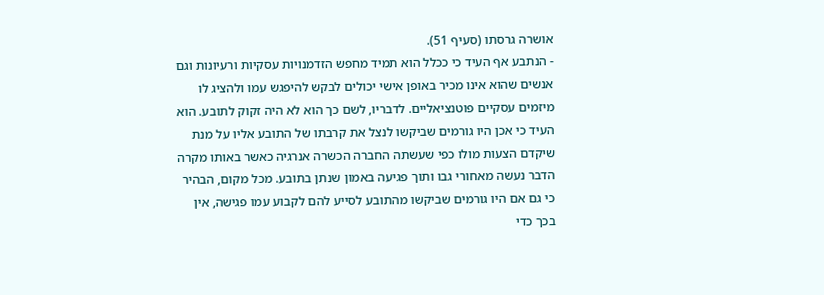אושרה גרסתו (סעיף 51).
- הנתבע אף העיד כי ככלל הוא תמיד מחפש הזדמנויות עסקיות ורעיונות וגם אנשים שהוא אינו מכיר באופן אישי יכולים לבקש להיפגש עמו ולהציג לו מיזמים עסקיים פוטנציאליים. לדבריו, לשם כך הוא לא היה זקוק לתובע. הוא העיד כי אכן היו גורמים שביקשו לנצל את קרבתו של התובע אליו על מנת שיקדם הצעות מולו כפי שעשתה החברה הכשרה אנרגיה כאשר באותו מקרה הדבר נעשה מאחורי גבו ותוך פגיעה באמון שנתן בתובע. מכל מקום, הבהיר כי גם אם היו גורמים שביקשו מהתובע לסייע להם לקבוע עמו פגישה, אין בכך כדי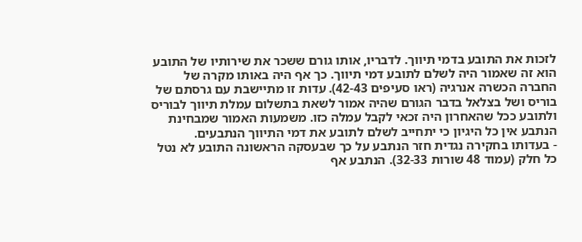לזכות את התובע בדמי תיווך. לדבריו, אותו גורם ששכר את שירותיו של התובע הוא זה שאמור היה לשלם לתובע דמי תיווך. כך אף היה באותו מקרה של החברה הכשרה אנרגיה (ראו סעיפים 42-43). עדות זו מתיישבת עם גרסתם של בוריס ושל בצלאל בדבר הגורם שהיה אמור לשאת בתשלום עמלת תיווך לבוריס ולתובע ככל שהאחרון היה זכאי לקבל עמלה כזו. משמעות האמור שמבחינת הנתבע אין כל היגיון כי יתחייב לשלם לתובע את דמי התיווך הנתבעים.
- בעדותו בחקירה נגדית חזר הנתבע על כך שבעסקה הראשונה התובע לא נטל כל חלק (עמוד 48 שורות 32-33). הנתבע אף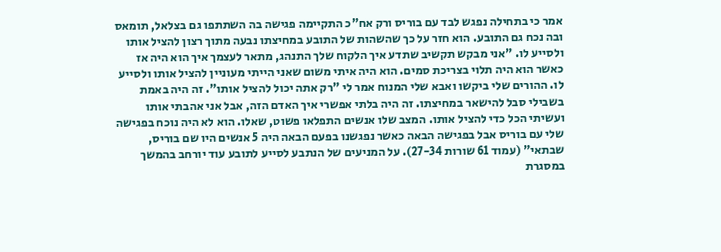אמר כי בתחילה נפגש לבד עם בוריס ורק אח"כ התקיימה פגישה בה השתתפו גם בצלאל, תומאס ובה נכח גם התובע. הוא חזר על כך שהשהות של התובע במחיצתו נבעה מתוך רצון להציל אותו ולסייע לו. "אני מבקש תקשיב שתדע איך הלקוח שלך התנהג, מתאר לעצמך איך הוא היה אז כאשר הוא היה תלוי בצריכת סמים. הוא היה איתי משום שאני הייתי מעוניין להציל אותו ולסייע לו. ההורים שלי ביקשו ואבא שלי המנוח אמר לי "רק אתה יכול להציל אותו". זה היה באמת בשבילי סבל להישאר במחיצתו. זה היה בלתי אפשרי איך האדם הזה, אבל אני אהבתי אותו ועשיתי הכל כדי להציל אותו. המצב שלו אנשים התפלאו פשוט, שאלו. הוא לא היה נוכח בפגישה שלי עם בוריס אבל בפגישה הבאה כאשר נפגשנו בפעם הבאה היה 5 אנשים היו שם בוריס, שבתאי" (עמוד 61 שורות 27-34). על המניעים של הנתבע לסייע לתובע עוד יורחב בהמשך במסגרת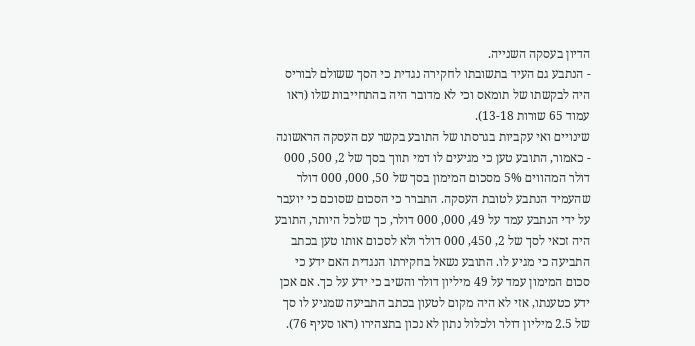הדיון בעסקה השנייה.
- הנתבע גם העיד בתשובתו לחקירה נגדית כי הסך ששולם לבוריס היה לבקשתו של תומאס וכי לא מדובר היה בהתחייבות שלו (ראו עמוד 65 שורות 13-18).
שינויים ואי עקביות בגרסתו של התובע בקשר עם העסקה הראשונה
- כאמור, התובע טען כי מגיעים לו דמי תווך בסך של 2, 500, 000 דולר המהווים 5% מסכום המימון בסך של 50, 000, 000 דולר שהעמיד הנתבע לטובת העסקה. התברר כי הסכום שסוכם כי יועבר על ידי הנתבע עמד על 49, 000, 000 דולר, כך שלכל היותר, התובע היה זכאי לסך של 2, 450, 000 דולר ולא לסכום אותו טען בכתב התביעה כי מגיע לו. התובע נשאל בחקירתו הנגדית האם ידע כי סכום המימון עמד על 49 מיליון דולר והשיב כי ידע על כך. אם אכן ידע כטענתו, אזי לא היה מקום לטעון בכתב התביעה שמגיע לו סך של 2.5 מיליון דולר ולכלול נתון לא נכון בתצהירו (ראו סעיף 76).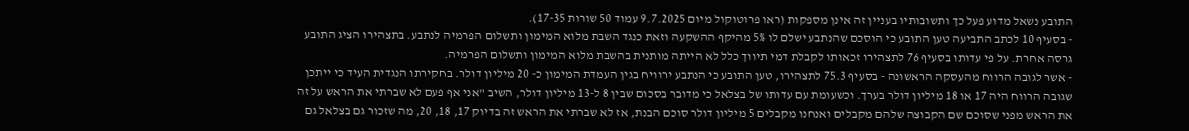התובע נשאל מדוע פעל כך ותשובותיו בעניין זה אינן מספקות (ראו פרוטוקול מיום 9.7.2025 עמוד 50 שורות 17-35).
- בסעיף 10 לכתב התביעה טען התובע כי הוסכם שהנתבע ישלם לו 5% מהיקף ההשקעה וזאת כנגד השבת מלוא המימון ותשלום הפרמיה לנתבע. בתצהירו הציג התובע גרסה אחרת. על פי עדותו בסעיף 76 לתצהירו זכאותו לקבלת דמי תיווך כלל לא הייתה מותנית בהשבת מלוא המימון ותשלום הפרמיה.
- אשר לגובה הרווח מהעסקה הראשונה - בסעיף 75.3 לתצהירו, טען התובע כי הנתבע ירוויח בגין העמדת המימון כ- 20 מיליון דולר. בחקירתו הנגדית העיד כי ייתכן שגובה הרווח היה 17 או 18 מיליון דולר בערך. וכשעומת עם עדותו של בצלאל כי מדובר בסכום שבין 8 ל-13 מיליון דולר, השיב "אני אף פעם לא שברתי את הראש על זה את הראש מפני שסוכם שם הקבוצה שלהם מקבלים ואנחנו מקבלים 5 מיליון דולר סוכם הבנת, אז לא שברתי את הראש זה בדיוק 17, 18, 20, מה שזכור גם בצלאל גם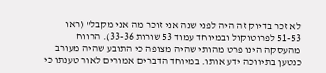לא זכר בדיוק זה היה לפני שנה אני זוכר מה אני מקבל" (ראו 51-53 לפרוטוקול ובמיוחד עמוד 53 שורות 33-36). הרווח מהעסקה הינו פרט מהותי שהיה מצופה כי התובע שהיה מעורב כנטען בתיווכה ידע אותו. במיוחד הדברים אמורים לאור טענתו כי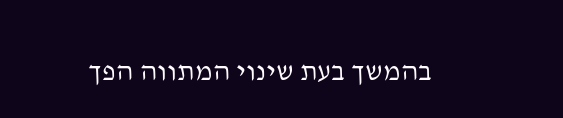בהמשך בעת שינוי המתווה הפך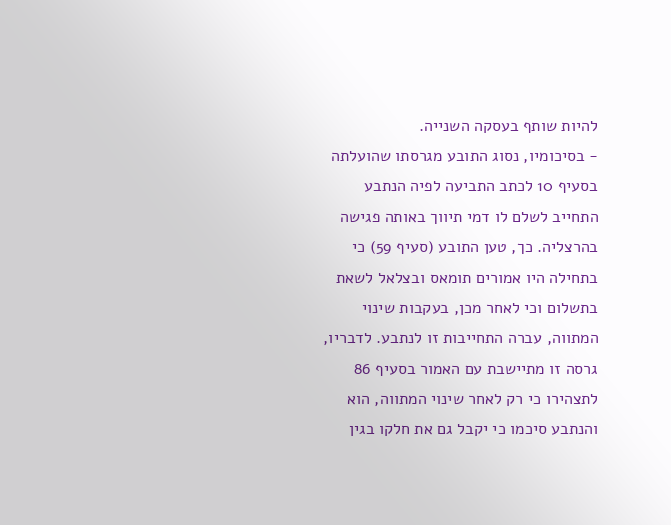להיות שותף בעסקה השנייה.
- בסיכומיו, נסוג התובע מגרסתו שהועלתה בסעיף 10 לכתב התביעה לפיה הנתבע התחייב לשלם לו דמי תיווך באותה פגישה בהרצליה. כך, טען התובע (סעיף 59) כי בתחילה היו אמורים תומאס ובצלאל לשאת בתשלום וכי לאחר מכן, בעקבות שינוי המתווה, עברה התחייבות זו לנתבע. לדבריו, גרסה זו מתיישבת עם האמור בסעיף 86 לתצהירו כי רק לאחר שינוי המתווה, הוא והנתבע סיכמו כי יקבל גם את חלקו בגין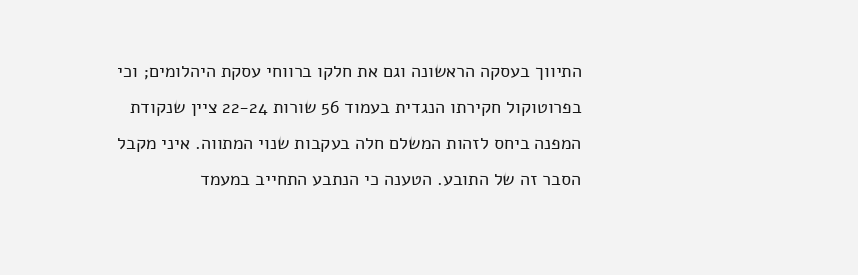התיווך בעסקה הראשונה וגם את חלקו ברווחי עסקת היהלומים; וכי בפרוטוקול חקירתו הנגדית בעמוד 56 שורות 22-24 ציין שנקודת המפנה ביחס לזהות המשלם חלה בעקבות שנוי המתווה. איני מקבל הסבר זה של התובע. הטענה כי הנתבע התחייב במעמד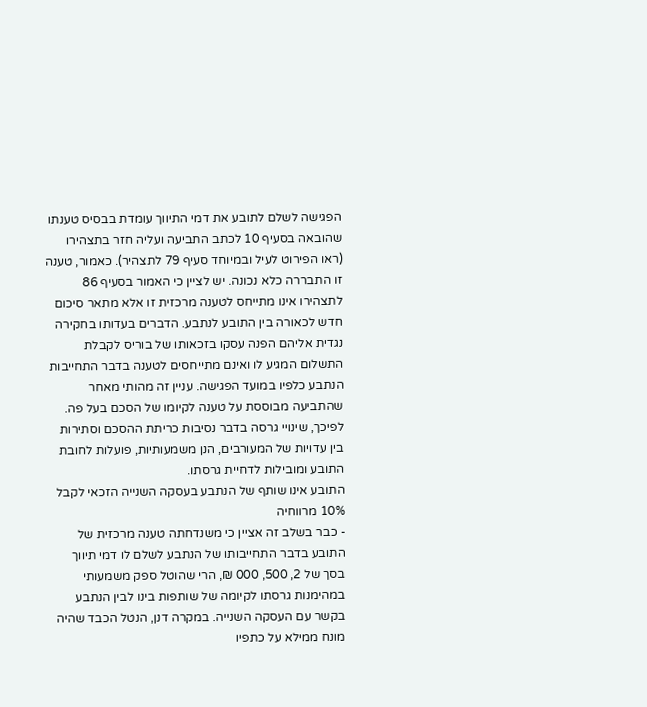הפגישה לשלם לתובע את דמי התיווך עומדת בבסיס טענתו שהובאה בסעיף 10 לכתב התביעה ועליה חזר בתצהירו (ראו הפירוט לעיל ובמיוחד סעיף 79 לתצהיר). כאמור, טענה זו התבררה כלא נכונה. יש לציין כי האמור בסעיף 86 לתצהירו אינו מתייחס לטענה מרכזית זו אלא מתאר סיכום חדש לכאורה בין התובע לנתבע. הדברים בעדותו בחקירה נגדית אליהם הפנה עסקו בזכאותו של בוריס לקבלת התשלום המגיע לו ואינם מתייחסים לטענה בדבר התחייבות הנתבע כלפיו במועד הפגישה. עניין זה מהותי מאחר שהתביעה מבוססת על טענה לקיומו של הסכם בעל פה. לפיכך, שינויי גרסה בדבר נסיבות כריתת ההסכם וסתירות בין עדויות של המעורבים, הנן משמעותיות, פועלות לחובת התובע ומובילות לדחיית גרסתו.
התובע אינו שותף של הנתבע בעסקה השנייה הזכאי לקבל 10% מרווחיה
- כבר בשלב זה אציין כי משנדחתה טענה מרכזית של התובע בדבר התחייבותו של הנתבע לשלם לו דמי תיווך בסך של 2, 500, 000 ₪, הרי שהוטל ספק משמעותי במהימנות גרסתו לקיומה של שותפות בינו לבין הנתבע בקשר עם העסקה השנייה. במקרה דנן, הנטל הכבד שהיה מונח ממילא על כתפיו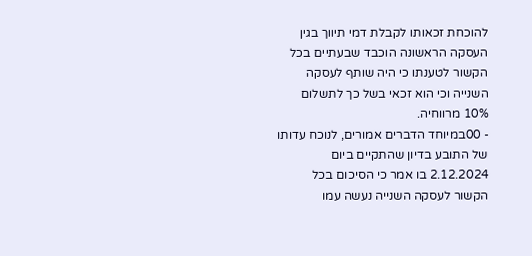להוכחת זכאותו לקבלת דמי תיווך בגין העסקה הראשונה הוכבד שבעתיים בכל הקשור לטענתו כי היה שותף לעסקה השנייה וכי הוא זכאי בשל כך לתשלום 10% מרווחיה.
- 00במיוחד הדברים אמורים, לנוכח עדותו של התובע בדיון שהתקיים ביום 2.12.2024 בו אמר כי הסיכום בכל הקשור לעסקה השנייה נעשה עמו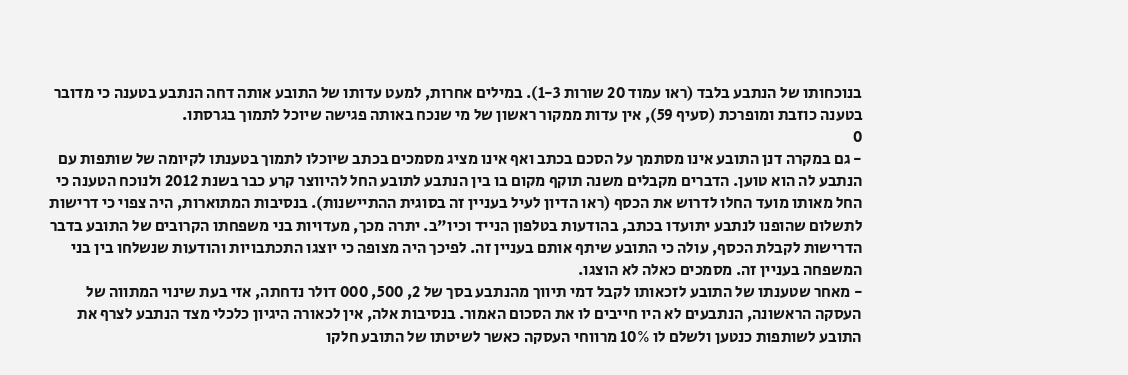בנוכחותו של הנתבע בלבד (ראו עמוד 20 שורות 1-3). במילים אחרות, למעט עדותו של התובע אותה דחה הנתבע בטענה כי מדובר בטענה כוזבת ומופרכת (סעיף 59), אין עדות ממקור ראשון של מי שנכח באותה פגישה שיוכל לתמוך בגרסתו.
0
- גם במקרה דנן התובע אינו מסתמך על הסכם בכתב ואף אינו מציג מסמכים בכתב שיוכלו לתמוך בטענתו לקיומה של שותפות עם הנתבע לה הוא טוען. הדברים מקבלים משנה תוקף מקום בו בין הנתבע לתובע החל להיווצר קרע כבר בשנת 2012 ולנוכח הטענה כי החל מאותו מועד החלו לדרוש את הכסף (ראו הדיון לעיל בעניין זה בסוגית ההתיישנות). בנסיבות המתוארות, היה צפוי כי דרישות לתשלום שהופנו לנתבע יתועדו בכתב, בהודעות בטלפון הנייד וכיו"ב. יתרה מכך, מעדויות בני משפחתו הקרובים של התובע בדבר הדרישות לקבלת הכסף, עולה כי התובע שיתף אותם בעניין זה. לפיכך היה מצופה כי יוצגו התכתבויות והודעות שנשלחו בין בני המשפחה בעניין זה. מסמכים כאלה לא הוצגו.
- מאחר שטענתו של התובע לזכאותו לקבל דמי תיווך מהנתבע בסך של 2, 500, 000 דולר נדחתה, אזי בעת שינוי המתווה של העסקה הראשונה, הנתבעים לא היו חייבים לו את הסכום האמור. בנסיבות אלה, אין לכאורה היגיון כלכלי מצד הנתבע לצרף את התובע לשותפות כנטען ולשלם לו 10% מרווחי העסקה כאשר לשיטתו של התובע חלקו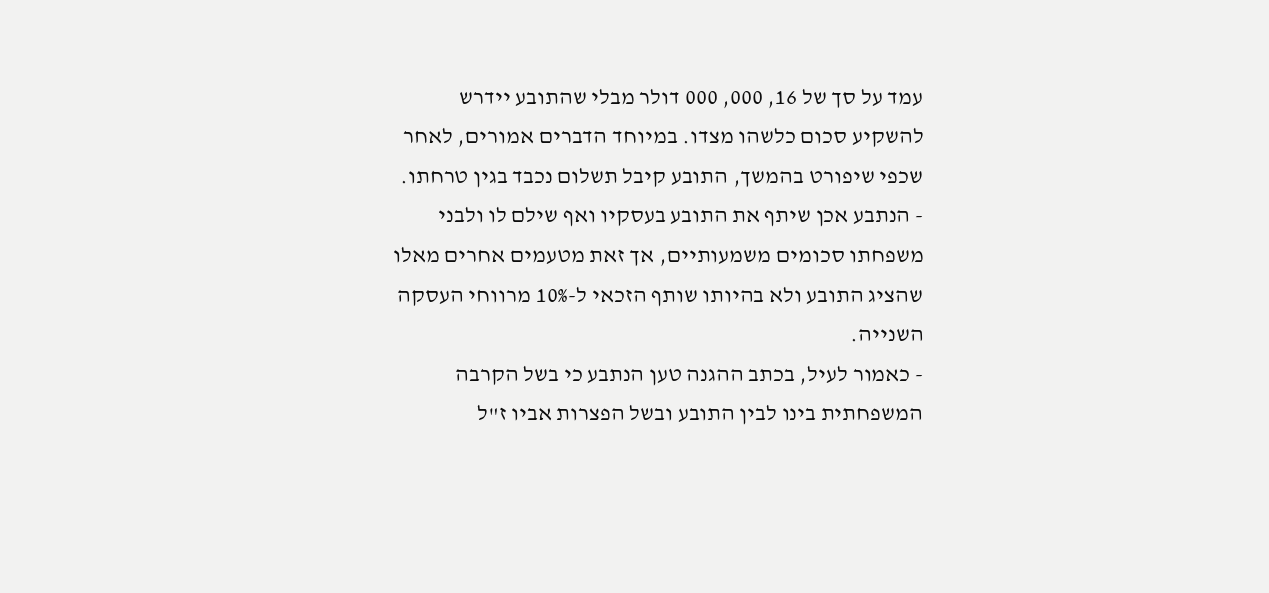עמד על סך של 16, 000, 000 דולר מבלי שהתובע יידרש להשקיע סכום כלשהו מצדו. במיוחד הדברים אמורים, לאחר שכפי שיפורט בהמשך, התובע קיבל תשלום נכבד בגין טרחתו.
- הנתבע אכן שיתף את התובע בעסקיו ואף שילם לו ולבני משפחתו סכומים משמעותיים, אך זאת מטעמים אחרים מאלו שהציג התובע ולא בהיותו שותף הזכאי ל-10% מרווחי העסקה השנייה.
- כאמור לעיל, בכתב ההגנה טען הנתבע כי בשל הקרבה המשפחתית בינו לבין התובע ובשל הפצרות אביו ז"ל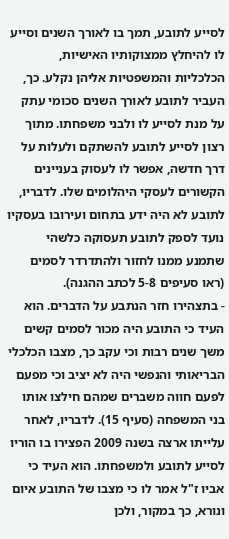לסייע לתובע, תמך בו לאורך השנים וסייע לו להיחלץ ממצוקותיו האישיות, הכלכליות והמשפטיות אליהן נקלע. כך, העביר לתובע לאורך השנים סכומי עתק על מנת לסייע לו ולבני משפחתו. מתוך רצון לסייע לתובע להשתקם ולעלות על דרך חדשה, אפשר לו לעסוק בעניינים הקשורים לעסקי היהלומים שלו. לדבריו, לתובע לא היה ידע בתחום ועירובו בעסקיו נועד לספק לתובע תעסוקה כלשהי שתמנע ממנו לחזור ולהתדרדר לסמים (ראו סעיפים 5-8 לכתב ההגנה).
- בתצהירו חזר הנתבע על הדברים. הוא העיד כי התובע היה מכור לסמים קשים משך שנים רבות וכי עקב כך, מצבו הכלכלי הבריאותי והנפשי היה לא יציב וכי מפעם לפעם חווה משברים שמהם חילצו אותו בני המשפחה (סעיף 15). לדבריו, לאחר עלייתו ארצה בשנה 2009 הפצירו בו הוריו לסייע לתובע ולמשפחתו. הוא העיד כי אביו ז"ל אמר לו כי מצבו של התובע איום ונורא, כך במקור, ולכן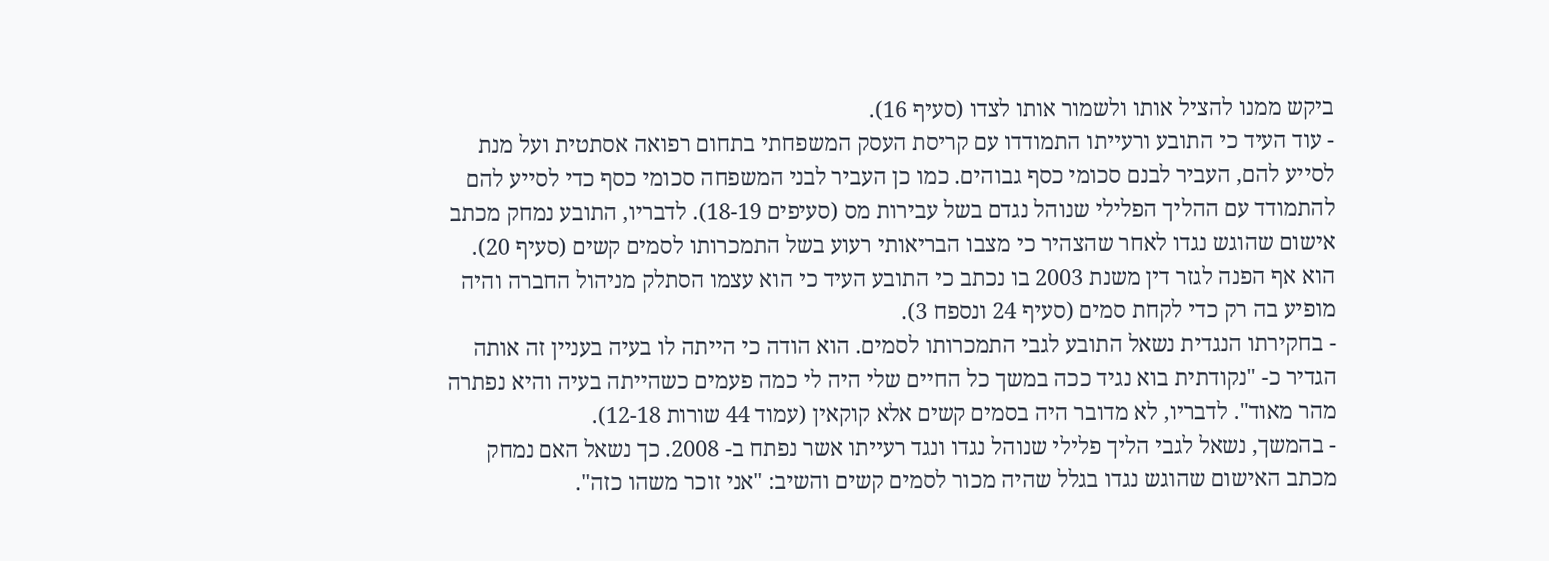ביקש ממנו להציל אותו ולשמור אותו לצדו (סעיף 16).
- עוד העיד כי התובע ורעייתו התמודדו עם קריסת העסק המשפחתי בתחום רפואה אסתטית ועל מנת לסייע להם, העביר לבנם סכומי כסף גבוהים. כמו כן העביר לבני המשפחה סכומי כסף כדי לסייע להם להתמודד עם ההליך הפלילי שנוהל נגדם בשל עבירות מס (סעיפים 18-19). לדבריו, התובע נמחק מכתב אישום שהוגש נגדו לאחר שהצהיר כי מצבו הבריאותי רעוע בשל התמכרותו לסמים קשים (סעיף 20). הוא אף הפנה לגזר דין משנת 2003 בו נכתב כי התובע העיד כי הוא עצמו הסתלק מניהול החברה והיה מופיע בה רק כדי לקחת סמים (סעיף 24 ונספח 3).
- בחקירתו הנגדית נשאל התובע לגבי התמכרותו לסמים. הוא הודה כי הייתה לו בעיה בעניין זה אותה הגדיר כ- "נקודתית בוא נגיד ככה במשך כל החיים שלי היה לי כמה פעמים כשהייתה בעיה והיא נפתרה מהר מאוד". לדבריו, לא מדובר היה בסמים קשים אלא קוקאין (עמוד 44 שורות 12-18).
- בהמשך, נשאל לגבי הליך פלילי שנוהל נגדו ונגד רעייתו אשר נפתח ב- 2008. כך נשאל האם נמחק מכתב האישום שהוגש נגדו בגלל שהיה מכור לסמים קשים והשיב: "אני זוכר משהו כזה".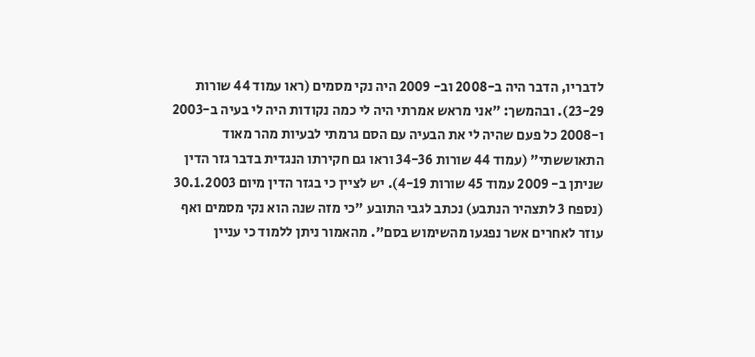לדבריו, הדבר היה ב-2008 וב- 2009 היה נקי מסמים (ראו עמוד 44 שורות 23-29). ובהמשך: "אני מראש אמרתי היה לי כמה נקודות היה לי בעיה ב-2003 ו-2008 כל פעם שהיה לי את הבעיה עם הסם גרמתי לבעיות מהר מאוד התאוששתי" (עמוד 44 שורות 34-36 וראו גם חקירתו הנגדית בדבר גזר הדין שניתן ב- 2009 עמוד 45 שורות 4-19). יש לציין כי בגזר הדין מיום 30.1.2003 (נספח 3 לתצהיר הנתבע) נכתב לגבי התובע "כי מזה שנה הוא נקי מסמים ואף עוזר לאחרים אשר נפגעו מהשימוש בסם". מהאמור ניתן ללמוד כי עניין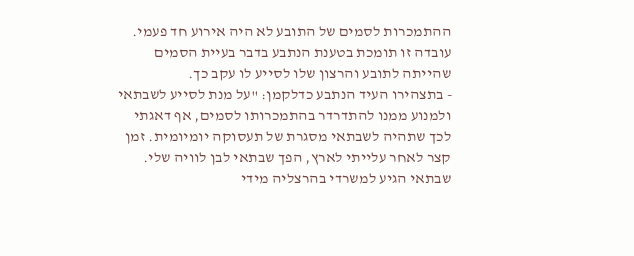ההתמכרות לסמים של התובע לא היה אירוע חד פעמי. עובדה זו תומכת בטענת הנתבע בדבר בעיית הסמים שהייתה לתובע והרצון שלו לסייע לו עקב כך.
- בתצהירו העיד הנתבע כדלקמן: "על מנת לסייע לשבתאי ולמנוע ממנו להתדרדר בהתמכרותו לסמים, אף דאגתי לכך שתהיה לשבתאי מסגרת של תעסוקה יומיומית. זמן קצר לאחר עלייתי לארץ, הפך שבתאי לבן לוויה שלי. שבתאי הגיע למשרדי בהרצליה מידי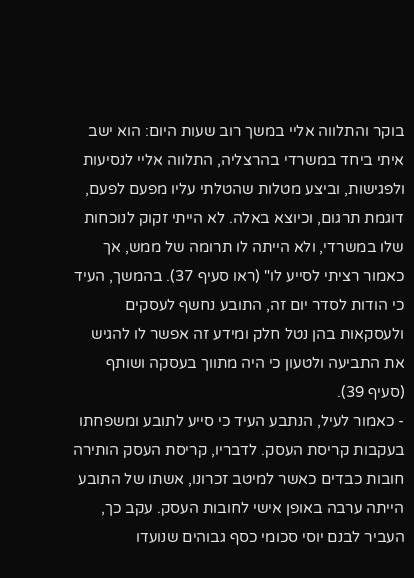בוקר והתלווה אליי במשך רוב שעות היום: הוא ישב איתי ביחד במשרדי בהרצליה, התלווה אליי לנסיעות ולפגישות, וביצע מטלות שהטלתי עליו מפעם לפעם, דוגמת תרגום, וכיוצא באלה. לא הייתי זקוק לנוכחות שלו במשרדי, ולא הייתה לו תרומה של ממש, אך כאמור רציתי לסייע לו" (ראו סעיף 37). בהמשך, העיד כי הודות לסדר יום זה, התובע נחשף לעסקים ולעסקאות בהן נטל חלק ומידע זה אפשר לו להגיש את התביעה ולטעון כי היה מתווך בעסקה ושותף (סעיף 39).
- כאמור לעיל, הנתבע העיד כי סייע לתובע ומשפחתו בעקבות קריסת העסק. לדבריו, קריסת העסק הותירה חובות כבדים כאשר למיטב זכרונו, אשתו של התובע הייתה ערבה באופן אישי לחובות העסק. עקב כך, העביר לבנם יוסי סכומי כסף גבוהים שנועדו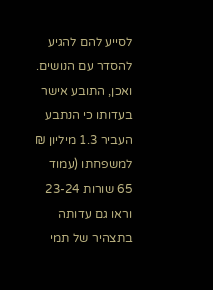לסייע להם להגיע להסדר עם הנושים. ואכן, התובע אישר בעדותו כי הנתבע העביר 1.3 מיליון ₪ למשפחתו (עמוד 65 שורות 23-24 וראו גם עדותה בתצהיר של תמי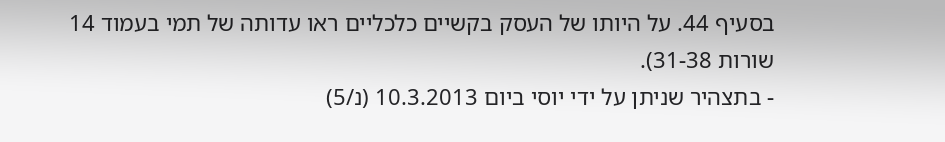בסעיף 44. על היותו של העסק בקשיים כלכליים ראו עדותה של תמי בעמוד 14 שורות 31-38).
- בתצהיר שניתן על ידי יוסי ביום 10.3.2013 (נ/5)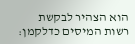הוא הצהיר לבקשת רשות המיסים כדלקמן: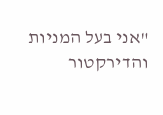"אני בעל המניות והדירקטור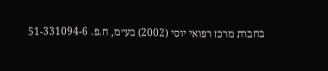בחברת מרכז רפואי יוסי (2002) בע״מ, ח.פ. 51-331094-6